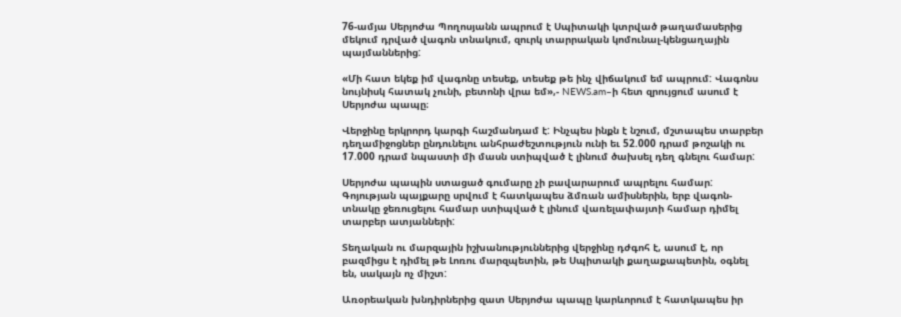76-ամյա Սերյոժա Պողոսյանն ապրում է Սպիտակի կտրված թաղամասերից մեկում դրված վագոն տնակում, զուրկ տարրական կոմունալ-կենցաղային պայմաններից:

«Մի հատ եկեք իմ վագոնը տեսեք, տեսեք թե ինչ վիճակում եմ ապրում: Վագոնս նույնիսկ հատակ չունի, բետոնի վրա եմ»,- NEWS.am–ի հետ զրույցում ասում է Սերյոժա պապը։

Վերջինը երկրորդ կարգի հաշմանդամ է: Ինչպես ինքն է նշում, մշտապես տարբեր դեղամիջոցներ ընդունելու անհրաժեշտություն ունի եւ 52.000 դրամ թոշակի ու 17.000 դրամ նպաստի մի մասն ստիպված է լինում ծախսել դեղ գնելու համար:

Սերյոժա պապին ստացած գումարը չի բավարարում ապրելու համար: Գոյության պայքարը սրվում է հատկապես ձմռան ամիսներին, երբ վագոն-տնակը ջեռուցելու համար ստիպված է լինում վառելափայտի համար դիմել տարբեր ատյանների:

Տեղական ու մարզային իշխանություններից վերջինը դժգոհ է, ասում է, որ բազմիցս է դիմել թե Լոռու մարզպետին, թե Սպիտակի քաղաքապետին, օգնել են, սակայն ոչ միշտ:

Առօրեական խնդիրներից զատ Սերյոժա պապը կարևորում է հատկապես իր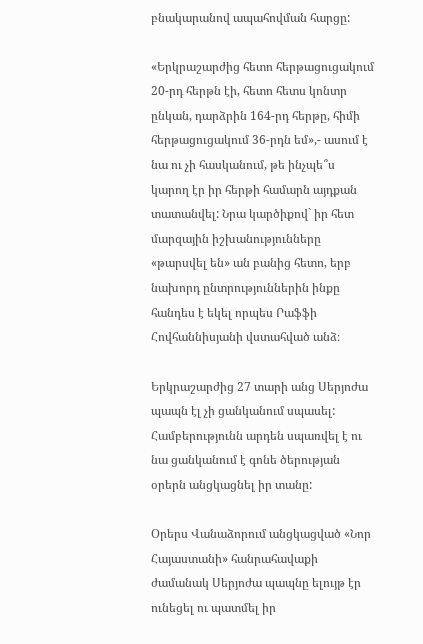բնակարանով ապահովման հարցը:

«Երկրաշարժից հետո հերթացուցակում 20-րդ հերթն էի, հետո հետս կոնտր ընկան, դարձրին 164-րդ հերթը, հիմի հերթացուցակում 36-րդն եմ»,- ասում է նա ու չի հասկանում, թե ինչպե՞ս կարող էր իր հերթի համարն այդքան տատանվել: Նրա կարծիքով` իր հետ մարզային իշխանությունները «թարսվել են» ան բանից հետո, երբ նախորդ ընտրություններին ինքը հանդես է եկել որպես Րաֆֆի Հովհաննիսյանի վստահված անձ։

Երկրաշարժից 27 տարի անց Սերյոժա պապն էլ չի ցանկանում սպասել: Համբերությունն արդեն սպառվել է ու նա ցանկանում է գոնե ծերության օրերն անցկացնել իր տանը:

Օրերս Վանաձորում անցկացված «Նոր Հայաստանի» հանրահավաքի ժամանակ Սերյոժա պապնը ելույթ էր ունեցել ու պատմել իր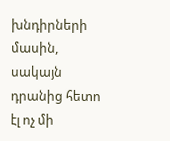խնդիրների մասին, սակայն դրանից հետո էլ ոչ մի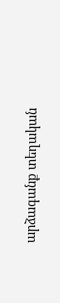արձագանք տեղական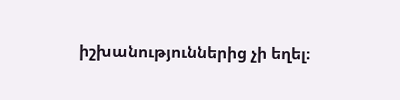իշխանություններից չի եղել։